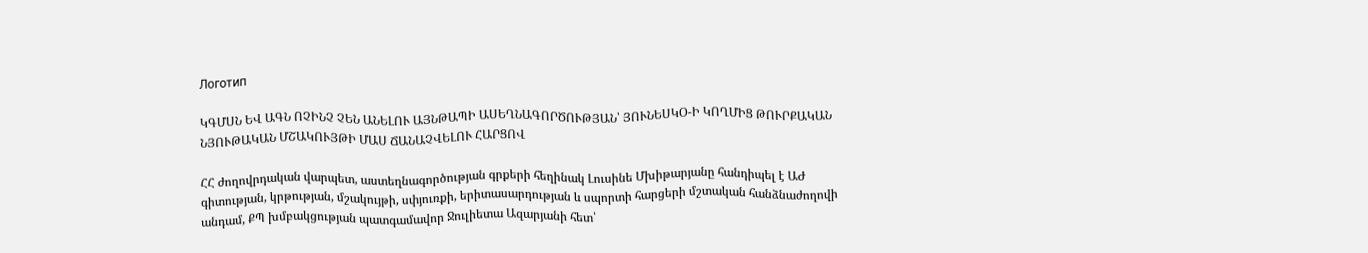Логотип

ԿԳՄՍՆ ԵՎ ԱԳՆ ՈՉԻՆՉ ՉԵՆ ԱՆԵԼՈՒ ԱՅՆԹԱՊԻ ԱՍԵՂՆԱԳՈՐԾՈՒԹՅԱՆ՝ ՅՈՒՆԵՍԿՕ-Ի ԿՈՂՄԻՑ ԹՈՒՐՔԱԿԱՆ ՆՅՈՒԹԱԿԱՆ ՄՇԱԿՈՒՅԹԻ ՄԱՍ ՃԱՆԱՉՎԵԼՈՒ ՀԱՐՑՈՎ

ՀՀ ժողովրդական վարպետ, աստեղնագործության գրքերի հեղինակ Լուսինե Մխիթարյանը հանդիպել է ԱԺ գիտության, կրթության, մշակույթի, սփյուռքի, երիտասարդության և սպորտի հարցերի մշտական հանձնաժողովի անդամ, ՔՊ խմբակցության պատգամավոր Ջուլիետա Ազարյանի հետ՝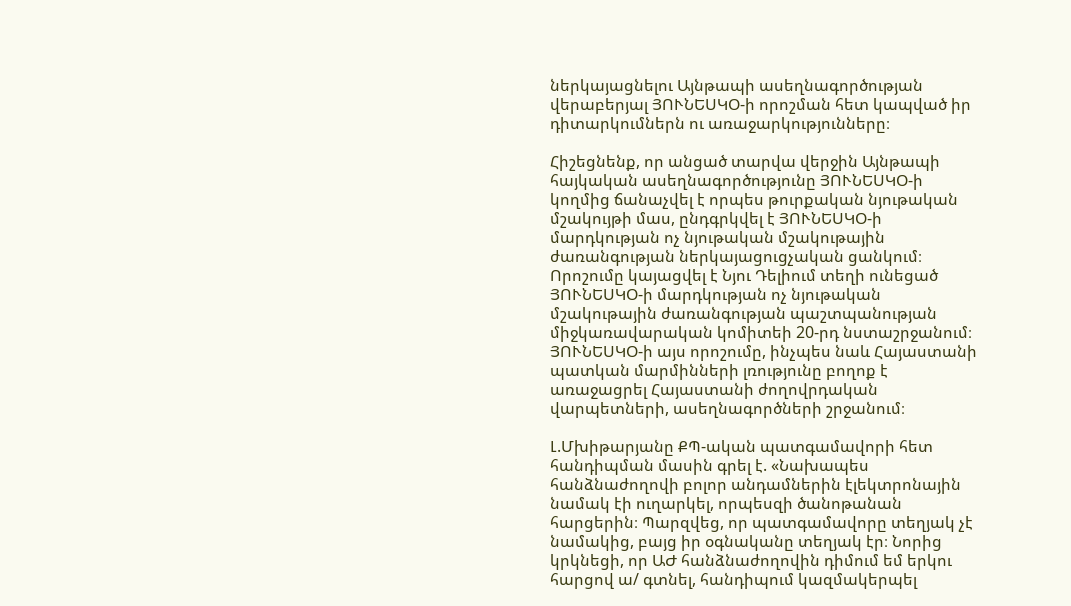ներկայացնելու Այնթապի ասեղնագործության վերաբերյալ ՅՈՒՆԵՍԿՕ-ի որոշման հետ կապված իր դիտարկումներն ու առաջարկությունները։

Հիշեցնենք, որ անցած տարվա վերջին Այնթապի հայկական ասեղնագործությունը ՅՈՒՆԵՍԿՕ-ի կողմից ճանաչվել է որպես թուրքական նյութական մշակույթի մաս, ընդգրկվել է ՅՈՒՆԵՍԿՕ-ի մարդկության ոչ նյութական մշակութային ժառանգության ներկայացուցչական ցանկում։ Որոշումը կայացվել է Նյու Դելիում տեղի ունեցած ՅՈՒՆԵՍԿՕ-ի մարդկության ոչ նյութական մշակութային ժառանգության պաշտպանության միջկառավարական կոմիտեի 20-րդ նստաշրջանում։ ՅՈՒՆԵՍԿՕ-ի այս որոշումը, ինչպես նաև Հայաստանի պատկան մարմինների լռությունը բողոք է առաջացրել Հայաստանի ժողովրդական վարպետների, ասեղնագործների շրջանում։

Լ.Մխիթարյանը ՔՊ-ական պատգամավորի հետ հանդիպման մասին գրել է. «Նախապես հանձնաժողովի բոլոր անդամներին էլեկտրոնային նամակ էի ուղարկել, որպեսզի ծանոթանան հարցերին։ Պարզվեց, որ պատգամավորը տեղյակ չէ նամակից, բայց իր օգնականը տեղյակ էր։ Նորից կրկնեցի, որ ԱԺ հանձնաժողովին դիմում եմ երկու հարցով ա/ գտնել, հանդիպում կազմակերպել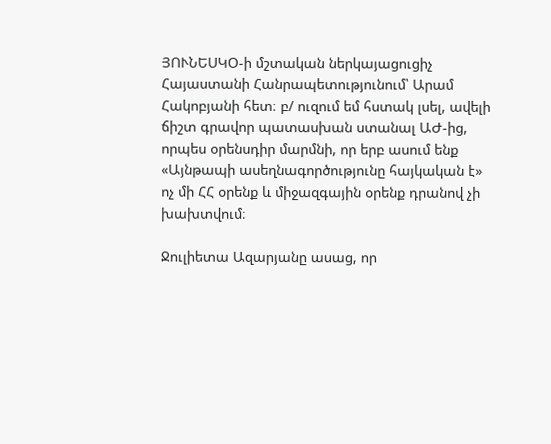ՅՈՒՆԵՍԿՕ-ի մշտական ներկայացուցիչ Հայաստանի Հանրապետությունում՝ Արամ Հակոբյանի հետ։ բ/ ուզում եմ հստակ լսել, ավելի ճիշտ գրավոր պատասխան ստանալ ԱԺ-ից, որպես օրենսդիր մարմնի, որ երբ ասում ենք «Այնթապի ասեղնագործությունը հայկական է» ոչ մի ՀՀ օրենք և միջազգային օրենք դրանով չի խախտվում։

Ջուլիետա Ազարյանը ասաց, որ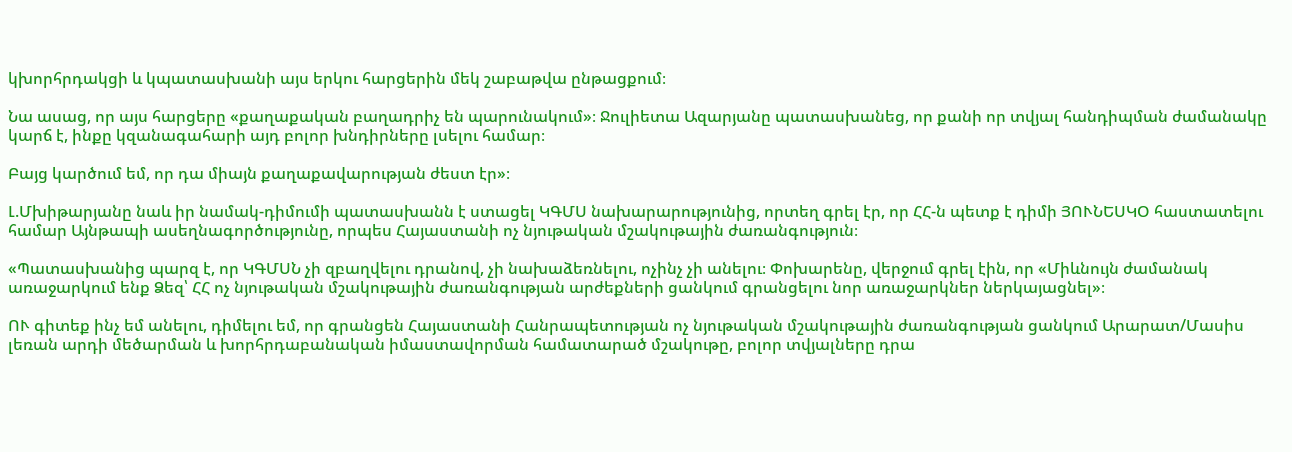կխորհրդակցի և կպատասխանի այս երկու հարցերին մեկ շաբաթվա ընթացքում։

Նա ասաց, որ այս հարցերը «քաղաքական բաղադրիչ են պարունակում»։ Ջուլիետա Ազարյանը պատասխանեց, որ քանի որ տվյալ հանդիպման ժամանակը կարճ է, ինքը կզանագահարի այդ բոլոր խնդիրները լսելու համար։

Բայց կարծում եմ, որ դա միայն քաղաքավարության ժեստ էր»։

Լ.Մխիթարյանը նաև իր նամակ-դիմումի պատասխանն է ստացել ԿԳՄՍ նախարարությունից, որտեղ գրել էր, որ ՀՀ-ն պետք է դիմի ՅՈՒՆԵՍԿՕ հաստատելու համար Այնթապի ասեղնագործությունը, որպես Հայաստանի ոչ նյութական մշակութային ժառանգություն։

«Պատասխանից պարզ է, որ ԿԳՄՍՆ չի զբաղվելու դրանով, չի նախաձեռնելու, ոչինչ չի անելու։ Փոխարենը, վերջում գրել էին, որ «Միևնույն ժամանակ առաջարկում ենք Ձեզ՝ ՀՀ ոչ նյութական մշակութային ժառանգության արժեքների ցանկում գրանցելու նոր առաջարկներ ներկայացնել»։

ՈՒ գիտեք ինչ եմ անելու, դիմելու եմ, որ գրանցեն Հայաստանի Հանրապետության ոչ նյութական մշակութային ժառանգության ցանկում Արարատ/Մասիս լեռան արդի մեծարման և խորհրդաբանական իմաստավորման համատարած մշակութը, բոլոր տվյալները դրա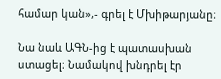համար կան»,- գրել է Մխիթարյանը։

Նա նաև ԱԳՆ-ից է պատասխան ստացել։ Նամակով խնդրել էր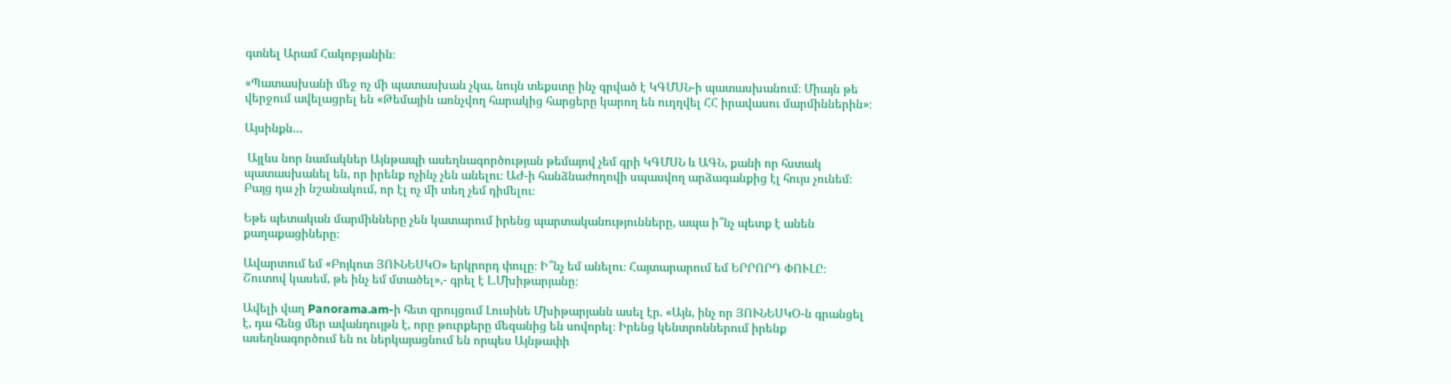գտնել Արամ Հակոբյանին։

«Պատասխանի մեջ ոչ մի պատասխան չկա, նույն տեքստը ինչ գրված է ԿԳՄՍՆ-ի պատասխանում։ Միայն թե վերջում ավելացրել են «Թեմային առնչվող հարակից հարցերը կարող են ուղղվել ՀՀ իրավասու մարմիններին»։

Այսինքն…

 Այլևս նոր նամակներ Այնթապի ասեղնագործության թեմայով չեմ գրի ԿԳՄՍՆ և ԱԳՆ, քանի որ հստակ պատասխանել են, որ իրենք ոչինչ չեն անելու։ ԱԺ-ի հանձնաժողովի սպասվող արձագանքից էլ հույս չունեմ։ Բայց դա չի նշանակում, որ էլ ոչ մի տեղ չեմ դիմելու։

Եթե պետական մարմինները չեն կատարում իրենց պարտականությունները, ապա ի՞նչ պետք է անեն քաղաքացիները։

Ավարտում եմ «Բոյկոտ ՅՈՒՆԵՍԿՕ» երկրորդ փուլը։ Ի՞նչ եմ անելու։ Հայտարարում եմ ԵՐՐՈՐԴ ՓՈՒԼԸ։ Շուտով կասեմ, թե ինչ եմ մտածել»,- գրել է Լ.Մխիթարյանը։

Ավելի վաղ Panorama.am-ի հետ զրույցում Լուսինե Մխիթարյանն ասել էր. «Այն, ինչ որ ՅՈՒՆԵՍԿՕ-ն գրանցել է, դա հենց մեր ավանդույթն է, որը թուրքերը մեզանից են սովորել։ Իրենց կենտրոններում իրենք ասեղնագործում են ու ներկայացնում են որպես Այնթափի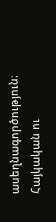ասեղնագործություն։ Հայկական ու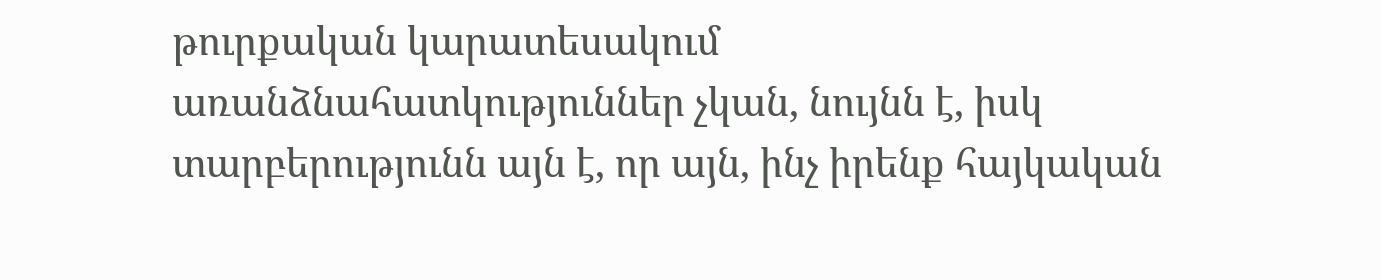թուրքական կարատեսակում առանձնահատկություններ չկան, նույնն է, իսկ տարբերությունն այն է, որ այն, ինչ իրենք հայկական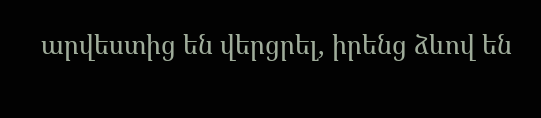արվեստից են վերցրել, իրենց ձևով են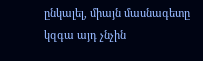ընկալել, միայն մասնագետը կզգա այդ չնչին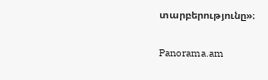տարբերությունը»։

Panorama.am